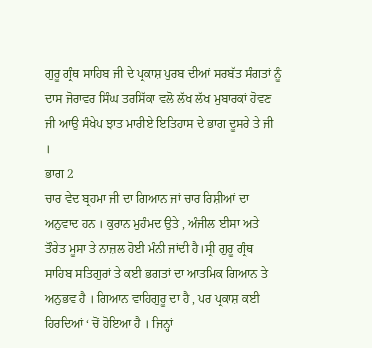ਗੁਰੂ ਗ੍ਰੰਥ ਸਾਹਿਬ ਜੀ ਦੇ ਪ੍ਰਕਾਸ਼ ਪੁਰਬ ਦੀਆਂ ਸਰਬੱਤ ਸੰਗਤਾਂ ਨੂੰ ਦਾਸ ਜੋਰਾਵਰ ਸਿੰਘ ਤਰਸਿੱਕਾ ਵਲੋ ਲੱਖ ਲੱਖ ਮੁਬਾਰਕਾਂ ਹੋਵਣ ਜੀ ਆਉ ਸੰਖੇਪ ਝਾਤ ਮਾਰੀਏ ਇਤਿਹਾਸ ਦੇ ਭਾਗ ਦੂਸਰੇ ਤੇ ਜੀ ।
ਭਾਗ 2
ਚਾਰ ਵੇਦ ਬ੍ਰਹਮਾ ਜੀ ਦਾ ਗਿਆਨ ਜਾਂ ਚਾਰ ਰਿਸ਼ੀਆਂ ਦਾ ਅਨੁਵਾਦ ਹਨ । ਕੁਰਾਨ ਮੁਹੰਮਦ ਉਤੇ , ਅੰਜੀਲ ਈਸਾ ਅਤੇ ਤੌਰੇਤ ਮੂਸਾ ਤੇ ਨਾਜ਼ਲ ਹੋਈ ਮੰਨੀ ਜਾਂਦੀ ਹੈ।ਸ੍ਰੀ ਗੁਰੂ ਗ੍ਰੰਥ ਸਾਹਿਬ ਸਤਿਗੁਰਾਂ ਤੇ ਕਈ ਭਗਤਾਂ ਦਾ ਆਤਮਿਕ ਗਿਆਨ ਤੇ ਅਨੁਭਵ ਹੈ । ਗਿਆਨ ਵਾਹਿਗੁਰੂ ਦਾ ਹੈ , ਪਰ ਪ੍ਰਕਾਸ਼ ਕਈ ਹਿਰਦਿਆਂ ‘ ਚੋਂ ਹੋਇਆ ਹੈ । ਜਿਨ੍ਹਾਂ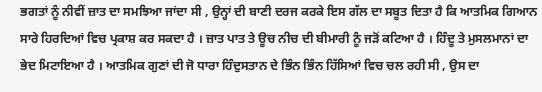ਭਗਤਾਂ ਨੂੰ ਨੀਵੀਂ ਜ਼ਾਤ ਦਾ ਸਮਝਿਆ ਜਾਂਦਾ ਸੀ , ਉਨ੍ਹਾਂ ਦੀ ਬਾਣੀ ਦਰਜ ਕਰਕੇ ਇਸ ਗੱਲ ਦਾ ਸਬੂਤ ਦਿਤਾ ਹੈ ਕਿ ਆਤਮਿਕ ਗਿਆਨ ਸਾਰੇ ਹਿਰਦਿਆਂ ਵਿਚ ਪ੍ਰਕਾਸ਼ ਕਰ ਸਕਦਾ ਹੈ । ਜ਼ਾਤ ਪਾਤ ਤੇ ਊਚ ਨੀਚ ਦੀ ਬੀਮਾਰੀ ਨੂੰ ਜੜੋਂ ਕਟਿਆ ਹੈ । ਹਿੰਦੂ ਤੇ ਮੁਸਲਮਾਨਾਂ ਦਾ ਭੇਦ ਮਿਟਾਇਆ ਹੈ । ਆਤਮਿਕ ਗੁਣਾਂ ਦੀ ਜੋ ਧਾਰਾ ਹਿੰਦੁਸਤਾਨ ਦੇ ਭਿੰਨ ਭਿੰਨ ਹਿੱਸਿਆਂ ਵਿਚ ਚਲ ਰਹੀ ਸੀ , ਉਸ ਦਾ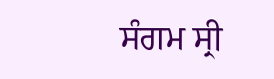ਸੰਗਮ ਸ੍ਰੀ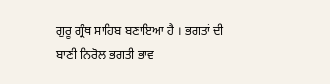ਗੁਰੂ ਗ੍ਰੰਥ ਸਾਹਿਬ ਬਣਾਇਆ ਹੈ । ਭਗਤਾਂ ਦੀ ਬਾਣੀ ਨਿਰੋਲ ਭਗਤੀ ਭਾਵ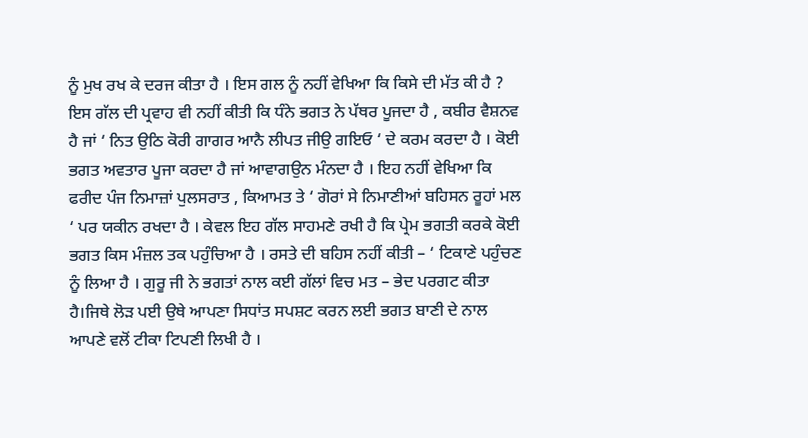ਨੂੰ ਮੁਖ ਰਖ ਕੇ ਦਰਜ ਕੀਤਾ ਹੈ । ਇਸ ਗਲ ਨੂੰ ਨਹੀਂ ਵੇਖਿਆ ਕਿ ਕਿਸੇ ਦੀ ਮੱਤ ਕੀ ਹੈ ? ਇਸ ਗੱਲ ਦੀ ਪ੍ਰਵਾਹ ਵੀ ਨਹੀਂ ਕੀਤੀ ਕਿ ਧੰਨੇ ਭਗਤ ਨੇ ਪੱਥਰ ਪੂਜਦਾ ਹੈ , ਕਬੀਰ ਵੈਸ਼ਨਵ ਹੈ ਜਾਂ ‘ ਨਿਤ ਉਠਿ ਕੋਰੀ ਗਾਗਰ ਆਨੈ ਲੀਪਤ ਜੀਉ ਗਇਓ ‘ ਦੇ ਕਰਮ ਕਰਦਾ ਹੈ । ਕੋਈ ਭਗਤ ਅਵਤਾਰ ਪੂਜਾ ਕਰਦਾ ਹੈ ਜਾਂ ਆਵਾਗਉਨ ਮੰਨਦਾ ਹੈ । ਇਹ ਨਹੀਂ ਵੇਖਿਆ ਕਿ ਫਰੀਦ ਪੰਜ ਨਿਮਾਜ਼ਾਂ ਪੁਲਸਰਾਤ , ਕਿਆਮਤ ਤੇ ‘ ਗੋਰਾਂ ਸੇ ਨਿਮਾਣੀਆਂ ਬਹਿਸਨ ਰੂਹਾਂ ਮਲ ‘ ਪਰ ਯਕੀਨ ਰਖਦਾ ਹੈ । ਕੇਵਲ ਇਹ ਗੱਲ ਸਾਹਮਣੇ ਰਖੀ ਹੈ ਕਿ ਪ੍ਰੇਮ ਭਗਤੀ ਕਰਕੇ ਕੋਈ ਭਗਤ ਕਿਸ ਮੰਜ਼ਲ ਤਕ ਪਹੁੰਚਿਆ ਹੈ । ਰਸਤੇ ਦੀ ਬਹਿਸ ਨਹੀਂ ਕੀਤੀ – ‘ ਟਿਕਾਣੇ ਪਹੁੰਚਣ ਨੂੰ ਲਿਆ ਹੈ । ਗੁਰੂ ਜੀ ਨੇ ਭਗਤਾਂ ਨਾਲ ਕਈ ਗੱਲਾਂ ਵਿਚ ਮਤ – ਭੇਦ ਪਰਗਟ ਕੀਤਾ ਹੈ।ਜਿਥੇ ਲੋੜ ਪਈ ਉਥੇ ਆਪਣਾ ਸਿਧਾਂਤ ਸਪਸ਼ਟ ਕਰਨ ਲਈ ਭਗਤ ਬਾਣੀ ਦੇ ਨਾਲ ਆਪਣੇ ਵਲੋਂ ਟੀਕਾ ਟਿਪਣੀ ਲਿਖੀ ਹੈ ।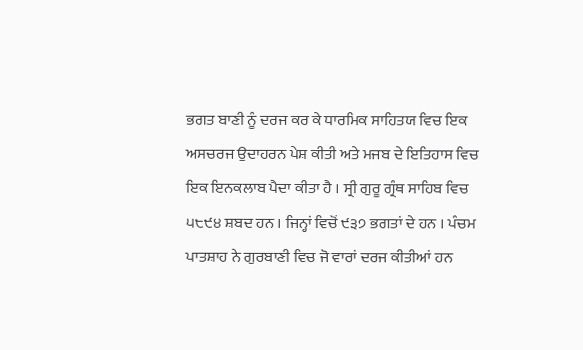ਭਗਤ ਬਾਣੀ ਨੂੰ ਦਰਜ ਕਰ ਕੇ ਧਾਰਮਿਕ ਸਾਹਿਤਯ ਵਿਚ ਇਕ ਅਸਚਰਜ ਉਦਾਹਰਨ ਪੇਸ਼ ਕੀਤੀ ਅਤੇ ਮਜਬ ਦੇ ਇਤਿਹਾਸ ਵਿਚ ਇਕ ਇਨਕਲਾਬ ਪੈਦਾ ਕੀਤਾ ਹੈ । ਸ੍ਰੀ ਗੁਰੂ ਗ੍ਰੰਥ ਸਾਹਿਬ ਵਿਚ ੫੮੯੪ ਸ਼ਬਦ ਹਨ । ਜਿਨ੍ਹਾਂ ਵਿਚੋਂ ੯੩੭ ਭਗਤਾਂ ਦੇ ਹਨ । ਪੰਚਮ ਪਾਤਸ਼ਾਹ ਨੇ ਗੁਰਬਾਣੀ ਵਿਚ ਜੋ ਵਾਰਾਂ ਦਰਜ ਕੀਤੀਆਂ ਹਨ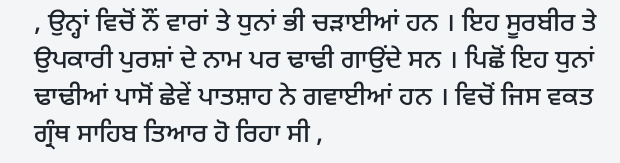, ਉਨ੍ਹਾਂ ਵਿਚੋਂ ਨੌਂ ਵਾਰਾਂ ਤੇ ਧੁਨਾਂ ਭੀ ਚੜਾਈਆਂ ਹਨ । ਇਹ ਸੂਰਬੀਰ ਤੇ ਉਪਕਾਰੀ ਪੁਰਸ਼ਾਂ ਦੇ ਨਾਮ ਪਰ ਢਾਢੀ ਗਾਉਂਦੇ ਸਨ । ਪਿਛੋਂ ਇਹ ਧੁਨਾਂ ਢਾਢੀਆਂ ਪਾਸੋਂ ਛੇਵੇਂ ਪਾਤਸ਼ਾਹ ਨੇ ਗਵਾਈਆਂ ਹਨ । ਵਿਚੋਂ ਜਿਸ ਵਕਤ ਗ੍ਰੰਥ ਸਾਹਿਬ ਤਿਆਰ ਹੋ ਰਿਹਾ ਸੀ ,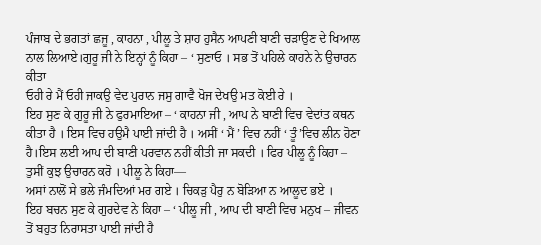ਪੰਜਾਬ ਦੇ ਭਗਤਾਂ ਛਜੂ , ਕਾਹਨਾ , ਪੀਲੂ ਤੇ ਸ਼ਾਹ ਹੁਸੈਨ ਆਪਣੀ ਬਾਣੀ ਚੜਾਉਣ ਦੇ ਖਿਆਲ ਨਾਲ ਲਿਆਏ।ਗੁਰੂ ਜੀ ਨੇ ਇਨ੍ਹਾਂ ਨੂੰ ਕਿਹਾ – ‘ ਸੁਣਾਓ । ਸਭ ਤੋਂ ਪਹਿਲੇ ਕਾਹਨੇ ਨੇ ਉਚਾਰਨ ਕੀਤਾ
ਓਹੀ ਰੇ ਮੈਂ ਓਹੀ ਜਾਕਉ ਵੇਦ ਪੁਰਾਨ ਜਸੁ ਗਾਵੈ ਖੋਜ ਦੇਖਉ ਮਤ ਕੋਈ ਰੇ ।
ਇਹ ਸੁਣ ਕੇ ਗੁਰੂ ਜੀ ਨੇ ਫੁਰਮਾਇਆ – ‘ ਕਾਹਨਾ ਜੀ , ਆਪ ਨੇ ਬਾਣੀ ਵਿਚ ਵੇਦਾਂਤ ਕਥਨ ਕੀਤਾ ਹੈ । ਇਸ ਵਿਚ ਹਉਮੈ ਪਾਈ ਜਾਂਦੀ ਹੈ । ਅਸੀਂ ‘ ਮੈਂ ’ ਵਿਚ ਨਹੀਂ ‘ ਤੂੰ’ਵਿਚ ਲੀਨ ਹੋਣਾ ਹੈ।ਇਸ ਲਈ ਆਪ ਦੀ ਬਾਣੀ ਪਰਵਾਨ ਨਹੀਂ ਕੀਤੀ ਜਾ ਸਕਦੀ । ਫਿਰ ਪੀਲੂ ਨੂੰ ਕਿਹਾ – ਤੁਸੀਂ ਕੁਝ ਉਚਾਰਨ ਕਰੋ । ਪੀਲੂ ਨੇ ਕਿਹਾ—
ਅਸਾਂ ਨਾਲੋਂ ਸੇ ਭਲੇ ਜੰਮਦਿਆਂ ਮਰ ਗਏ । ਚਿਕੜੁ ਪੈਰੁ ਨ ਬੋੜਿਆ ਨ ਆਲੂਦ ਭਏ ।
ਇਹ ਬਚਨ ਸੁਣ ਕੇ ਗੁਰਦੇਵ ਨੇ ਕਿਹਾ – ‘ ਪੀਲੂ ਜੀ , ਆਪ ਦੀ ਬਾਣੀ ਵਿਚ ਮਨੁਖ – ਜੀਵਨ ਤੋਂ ਬਹੁਤ ਨਿਰਾਸਤਾ ਪਾਈ ਜਾਂਦੀ ਹੈ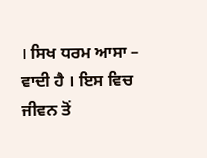। ਸਿਖ ਧਰਮ ਆਸਾ – ਵਾਦੀ ਹੈ । ਇਸ ਵਿਚ ਜੀਵਨ ਤੋਂ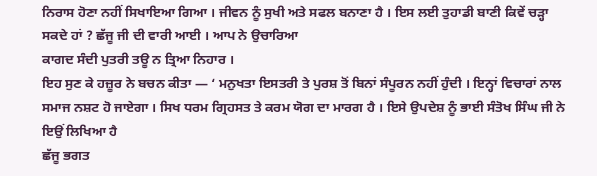ਨਿਰਾਸ ਹੋਣਾ ਨਹੀਂ ਸਿਖਾਇਆ ਗਿਆ । ਜੀਵਨ ਨੂੰ ਸੁਖੀ ਅਤੇ ਸਫਲ ਬਨਾਣਾ ਹੈ । ਇਸ ਲਈ ਤੁਹਾਡੀ ਬਾਣੀ ਕਿਵੇਂ ਚੜ੍ਹਾ ਸਕਦੇ ਹਾਂ ? ਛੱਜੂ ਜੀ ਦੀ ਵਾਰੀ ਆਈ । ਆਪ ਨੇ ਉਚਾਰਿਆ
ਕਾਗਦ ਸੰਦੀ ਪੁਤਰੀ ਤਊ ਨ ਤ੍ਰਿਆ ਨਿਹਾਰ ।
ਇਹ ਸੁਣ ਕੇ ਹਜ਼ੂਰ ਨੇ ਬਚਨ ਕੀਤਾ — ‘ ਮਨੁਖਤਾ ਇਸਤਰੀ ਤੇ ਪੁਰਸ਼ ਤੋਂ ਬਿਨਾਂ ਸੰਪੂਰਨ ਨਹੀਂ ਹੁੰਦੀ । ਇਨ੍ਹਾਂ ਵਿਚਾਰਾਂ ਨਾਲ ਸਮਾਜ ਨਸ਼ਟ ਹੋ ਜਾਏਗਾ । ਸਿਖ ਧਰਮ ਗ੍ਰਿਹਸਤ ਤੇ ਕਰਮ ਯੋਗ ਦਾ ਮਾਰਗ ਹੈ । ਇਸੇ ਉਪਦੇਸ਼ ਨੂੰ ਭਾਈ ਸੰਤੋਖ ਸਿੰਘ ਜੀ ਨੇ ਇਉਂ ਲਿਖਿਆ ਹੈ
ਛੱਜੂ ਭਗਤ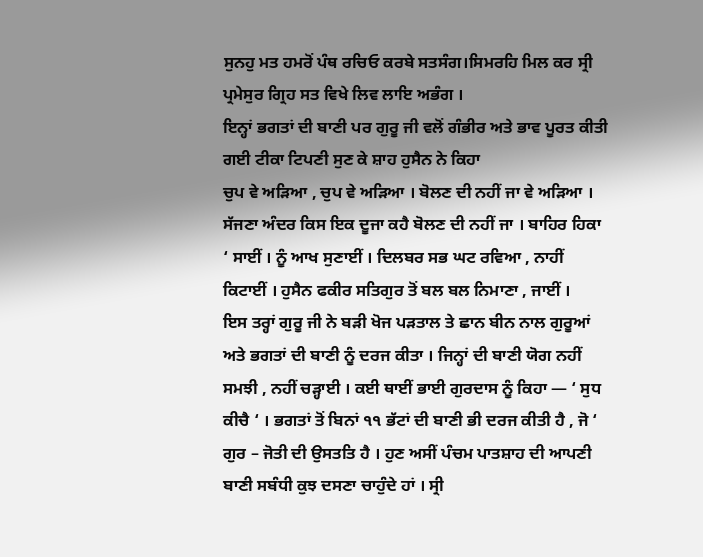ਸੁਨਹੁ ਮਤ ਹਮਰੋਂ ਪੰਥ ਰਚਿਓ ਕਰਬੇ ਸਤਸੰਗ।ਸਿਮਰਹਿ ਮਿਲ ਕਰ ਸ੍ਰੀ ਪ੍ਰਮੇਸੁਰ ਗ੍ਰਿਹ ਸਤ ਵਿਖੇ ਲਿਵ ਲਾਇ ਅਭੰਗ ।
ਇਨ੍ਹਾਂ ਭਗਤਾਂ ਦੀ ਬਾਣੀ ਪਰ ਗੁਰੂ ਜੀ ਵਲੋਂ ਗੰਭੀਰ ਅਤੇ ਭਾਵ ਪੂਰਤ ਕੀਤੀ ਗਈ ਟੀਕਾ ਟਿਪਣੀ ਸੁਣ ਕੇ ਸ਼ਾਹ ਹੁਸੈਨ ਨੇ ਕਿਹਾ
ਚੁਪ ਵੇ ਅੜਿਆ , ਚੁਪ ਵੇ ਅੜਿਆ । ਬੋਲਣ ਦੀ ਨਹੀਂ ਜਾ ਵੇ ਅੜਿਆ । ਸੱਜਣਾ ਅੰਦਰ ਕਿਸ ਇਕ ਦੂਜਾ ਕਹੈ ਬੋਲਣ ਦੀ ਨਹੀਂ ਜਾ । ਬਾਹਿਰ ਹਿਕਾ ‘ ਸਾਈਂ । ਨੂੰ ਆਖ ਸੁਣਾਈਂ । ਦਿਲਬਰ ਸਭ ਘਟ ਰਵਿਆ , ਨਾਹੀਂ ਕਿਟਾਈਂ । ਹੁਸੈਨ ਫਕੀਰ ਸਤਿਗੁਰ ਤੋਂ ਬਲ ਬਲ ਨਿਮਾਣਾ , ਜਾਈਂ ।
ਇਸ ਤਰ੍ਹਾਂ ਗੁਰੂ ਜੀ ਨੇ ਬੜੀ ਖੋਜ ਪੜਤਾਲ ਤੇ ਛਾਨ ਬੀਨ ਨਾਲ ਗੁਰੂਆਂ ਅਤੇ ਭਗਤਾਂ ਦੀ ਬਾਣੀ ਨੂੰ ਦਰਜ ਕੀਤਾ । ਜਿਨ੍ਹਾਂ ਦੀ ਬਾਣੀ ਯੋਗ ਨਹੀਂ ਸਮਝੀ , ਨਹੀਂ ਚੜ੍ਹਾਈ । ਕਈ ਥਾਈਂ ਭਾਈ ਗੁਰਦਾਸ ਨੂੰ ਕਿਹਾ — ‘ ਸੁਧ ਕੀਚੈ ‘ । ਭਗਤਾਂ ਤੋਂ ਬਿਨਾਂ ੧੧ ਭੱਟਾਂ ਦੀ ਬਾਣੀ ਭੀ ਦਰਜ ਕੀਤੀ ਹੈ , ਜੋ ‘ ਗੁਰ – ਜੋਤੀ ਦੀ ਉਸਤਤਿ ਹੈ । ਹੁਣ ਅਸੀਂ ਪੰਚਮ ਪਾਤਸ਼ਾਹ ਦੀ ਆਪਣੀ ਬਾਣੀ ਸਬੰਧੀ ਕੁਝ ਦਸਣਾ ਚਾਹੁੰਦੇ ਹਾਂ । ਸ੍ਰੀ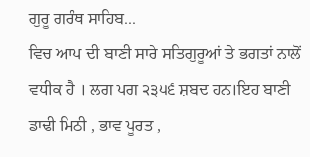ਗੁਰੂ ਗਰੰਥ ਸਾਹਿਬ...
ਵਿਚ ਆਪ ਦੀ ਬਾਣੀ ਸਾਰੇ ਸਤਿਗੁਰੂਆਂ ਤੇ ਭਗਤਾਂ ਨਾਲੋਂ ਵਧੀਕ ਹੈ । ਲਗ ਪਗ ੨੩੫੬ ਸ਼ਬਦ ਹਨ।ਇਹ ਬਾਣੀ ਡਾਢੀ ਮਿਠੀ , ਭਾਵ ਪੂਰਤ ,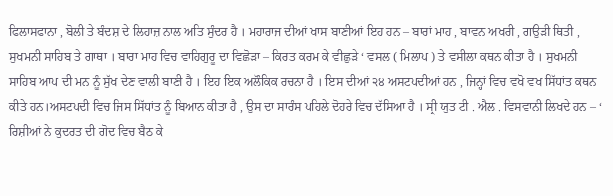ਫਿਲਾਸਫਾਨਾ , ਬੋਲੀ ਤੇ ਬੰਦਸ਼ ਦੇ ਲਿਹਾਜ਼ ਨਾਲ ਅਤਿ ਸੁੰਦਰ ਹੈ । ਮਹਾਰਾਜ ਦੀਆਂ ਖਾਸ ਬਾਣੀਆਂ ਇਹ ਹਨ – ਬਾਰਾਂ ਮਾਹ , ਬਾਵਨ ਅਖਰੀ , ਗਉੜੀ ਥਿਤੀ , ਸੁਖਮਨੀ ਸਾਹਿਬ ਤੇ ਗਾਥਾ । ਬਾਰਾ ਮਾਹ ਵਿਚ ਵਾਹਿਗੁਰੂ ਦਾ ਵਿਛੋੜਾ – ਕਿਰਤ ਕਰਮ ਕੇ ਵੀਛੁੜੇ ‘ ਵਸਲ ( ਮਿਲਾਪ ) ਤੇ ਵਸੀਲਾ ਕਥਨ ਕੀਤਾ ਹੈ । ਸੁਖਮਨੀ ਸਾਹਿਬ ਆਪ ਦੀ ਮਨ ਨੂੰ ਸੁੱਖ ਦੇਣ ਵਾਲੀ ਬਾਣੀ ਹੈ । ਇਹ ਇਕ ਅਲੌਕਿਕ ਰਚਨਾ ਹੈ । ਇਸ ਦੀਆਂ ੨੪ ਅਸਟਪਦੀਆਂ ਹਨ , ਜਿਨ੍ਹਾਂ ਵਿਚ ਵਖੋ ਵਖ ਸਿੱਧਾਂਤ ਕਥਨ ਕੀਤੇ ਹਨ।ਅਸਟਪਦੀ ਵਿਚ ਜਿਸ ਸਿੱਧਾਂਤ ਨੂੰ ਬਿਆਨ ਕੀਤਾ ਹੈ , ਉਸ ਦਾ ਸਾਰੰਸ ਪਹਿਲੇ ਦੋਹਰੇ ਵਿਚ ਦੱਸਿਆ ਹੈ । ਸ੍ਰੀ ਯੁਤ ਟੀ . ਐਲ . ਵਿਸਵਾਨੀ ਲਿਖਦੇ ਹਨ – ‘ ਰਿਸ਼ੀਆਂ ਨੇ ਕੁਦਰਤ ਦੀ ਗੋਦ ਵਿਚ ਬੈਠ ਕੇ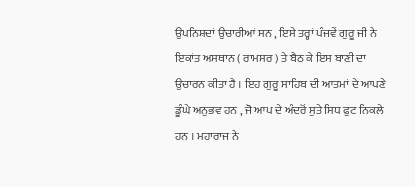ਉਪਨਿਸ਼ਦਾਂ ਉਚਾਰੀਆਂ ਸਨ , ਇਸੇ ਤਰ੍ਹਾਂ ਪੰਜਵੇਂ ਗੁਰੂ ਜੀ ਨੇ ਇਕਾਂਤ ਅਸਥਾਨ ( ਰਾਮਸਰ ) ਤੇ ਬੈਠ ਕੇ ਇਸ ਬਾਣੀ ਦਾ ਉਚਾਰਨ ਕੀਤਾ ਹੈ । ਇਹ ਗੁਰੂ ਸਾਹਿਬ ਦੀ ਆਤਮਾਂ ਦੇ ਆਪਣੇ ਡੂੰਘੇ ਅਨੁਭਵ ਹਨ , ਜੋ ਆਪ ਦੇ ਅੰਦਰੋਂ ਸੁਤੇ ਸਿਧ ਫੁਟ ਨਿਕਲੇ ਹਨ । ਮਹਾਰਾਜ ਨੇ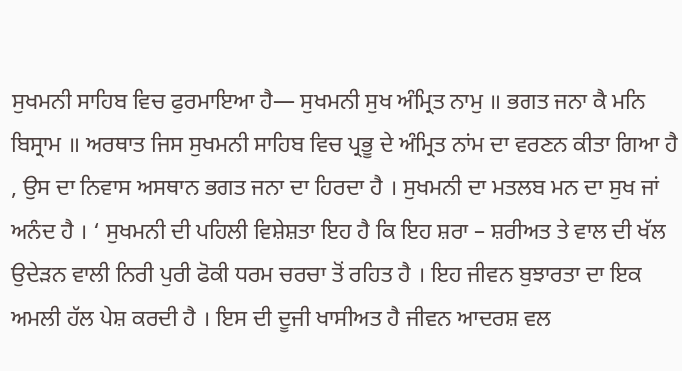ਸੁਖਮਨੀ ਸਾਹਿਬ ਵਿਚ ਫੁਰਮਾਇਆ ਹੈ— ਸੁਖਮਨੀ ਸੁਖ ਅੰਮ੍ਰਿਤ ਨਾਮੁ ॥ ਭਗਤ ਜਨਾ ਕੈ ਮਨਿ ਬਿਸ੍ਰਾਮ ॥ ਅਰਥਾਤ ਜਿਸ ਸੁਖਮਨੀ ਸਾਹਿਬ ਵਿਚ ਪ੍ਰਭੂ ਦੇ ਅੰਮ੍ਰਿਤ ਨਾਂਮ ਦਾ ਵਰਣਨ ਕੀਤਾ ਗਿਆ ਹੈ , ਉਸ ਦਾ ਨਿਵਾਸ ਅਸਥਾਨ ਭਗਤ ਜਨਾ ਦਾ ਹਿਰਦਾ ਹੈ । ਸੁਖਮਨੀ ਦਾ ਮਤਲਬ ਮਨ ਦਾ ਸੁਖ ਜਾਂ ਅਨੰਦ ਹੈ । ‘ ਸੁਖਮਨੀ ਦੀ ਪਹਿਲੀ ਵਿਸ਼ੇਸ਼ਤਾ ਇਹ ਹੈ ਕਿ ਇਹ ਸ਼ਰਾ – ਸ਼ਰੀਅਤ ਤੇ ਵਾਲ ਦੀ ਖੱਲ ਉਦੇੜਨ ਵਾਲੀ ਨਿਰੀ ਪੁਰੀ ਫੋਕੀ ਧਰਮ ਚਰਚਾ ਤੋਂ ਰਹਿਤ ਹੈ । ਇਹ ਜੀਵਨ ਬੁਝਾਰਤਾ ਦਾ ਇਕ ਅਮਲੀ ਹੱਲ ਪੇਸ਼ ਕਰਦੀ ਹੈ । ਇਸ ਦੀ ਦੂਜੀ ਖਾਸੀਅਤ ਹੈ ਜੀਵਨ ਆਦਰਸ਼ ਵਲ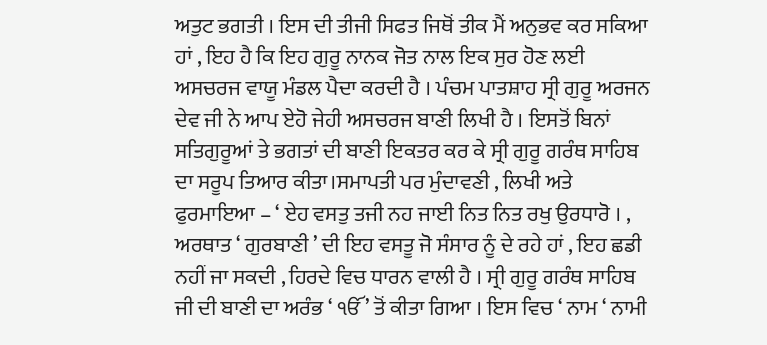ਅਤੁਟ ਭਗਤੀ । ਇਸ ਦੀ ਤੀਜੀ ਸਿਫਤ ਜਿਥੋਂ ਤੀਕ ਮੈਂ ਅਨੁਭਵ ਕਰ ਸਕਿਆ ਹਾਂ , ਇਹ ਹੈ ਕਿ ਇਹ ਗੁਰੂ ਨਾਨਕ ਜੋਤ ਨਾਲ ਇਕ ਸੁਰ ਹੋਣ ਲਈ ਅਸਚਰਜ ਵਾਯੂ ਮੰਡਲ ਪੈਦਾ ਕਰਦੀ ਹੈ । ਪੰਚਮ ਪਾਤਸ਼ਾਹ ਸ੍ਰੀ ਗੁਰੂ ਅਰਜਨ ਦੇਵ ਜੀ ਨੇ ਆਪ ਏਹੋ ਜੇਹੀ ਅਸਚਰਜ ਬਾਣੀ ਲਿਖੀ ਹੈ । ਇਸਤੋਂ ਬਿਨਾਂ ਸਤਿਗੁਰੂਆਂ ਤੇ ਭਗਤਾਂ ਦੀ ਬਾਣੀ ਇਕਤਰ ਕਰ ਕੇ ਸ੍ਰੀ ਗੁਰੂ ਗਰੰਥ ਸਾਹਿਬ ਦਾ ਸਰੂਪ ਤਿਆਰ ਕੀਤਾ।ਸਮਾਪਤੀ ਪਰ ਮੁੰਦਾਵਣੀ , ਲਿਖੀ ਅਤੇ ਫੁਰਮਾਇਆ – ‘ ਏਹ ਵਸਤੁ ਤਜੀ ਨਹ ਜਾਈ ਨਿਤ ਨਿਤ ਰਖੁ ਉਰਧਾਰੋ । , ਅਰਥਾਤ ‘ ਗੁਰਬਾਣੀ ’ ਦੀ ਇਹ ਵਸਤੂ ਜੋ ਸੰਸਾਰ ਨੂੰ ਦੇ ਰਹੇ ਹਾਂ , ਇਹ ਛਡੀ ਨਹੀਂ ਜਾ ਸਕਦੀ , ਹਿਰਦੇ ਵਿਚ ਧਾਰਨ ਵਾਲੀ ਹੈ । ਸ੍ਰੀ ਗੁਰੂ ਗਰੰਥ ਸਾਹਿਬ ਜੀ ਦੀ ਬਾਣੀ ਦਾ ਅਰੰਭ ‘ ੴ ’ ਤੋਂ ਕੀਤਾ ਗਿਆ । ਇਸ ਵਿਚ ‘ ਨਾਮ ‘ ਨਾਮੀ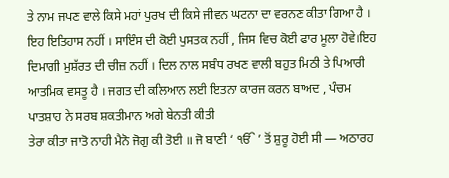ਤੇ ਨਾਮ ਜਪਣ ਵਾਲੇ ਕਿਸੇ ਮਹਾਂ ਪੁਰਖ ਦੀ ਕਿਸੇ ਜੀਵਨ ਘਟਨਾ ਦਾ ਵਰਨਣ ਕੀਤਾ ਗਿਆ ਹੈ । ਇਹ ਇਤਿਹਾਸ ਨਹੀਂ । ਸਾਇੰਸ ਦੀ ਕੋਈ ਪੁਸਤਕ ਨਹੀਂ , ਜਿਸ ਵਿਚ ਕੋਈ ਫਾਰ ਮੂਲਾ ਹੋਵੇ।ਇਹ ਦਿਮਾਗੀ ਮੁਸ਼ੱਰਤ ਦੀ ਚੀਜ਼ ਨਹੀਂ । ਦਿਲ ਨਾਲ ਸਬੰਧ ਰਖਣ ਵਾਲੀ ਬਹੁਤ ਮਿਠੀ ਤੇ ਪਿਆਰੀ ਆਤਮਿਕ ਵਸਤੂ ਹੈ । ਜਗਤ ਦੀ ਕਲਿਆਨ ਲਈ ਇਤਨਾ ਕਾਰਜ ਕਰਨ ਬਾਅਦ , ਪੰਚਮ ਪਾਤਸ਼ਾਹ ਨੇ ਸਰਬ ਸ਼ਕਤੀਮਾਨ ਅਗੇ ਬੇਨਤੀ ਕੀਤੀ
ਤੇਰਾ ਕੀਤਾ ਜਾਤੋ ਨਾਹੀ ਮੈਨੋ ਜੋਗੁ ਕੀ ਤੋਈ ॥ ਜੋ ਬਾਣੀ ‘ ੴ ’ ਤੋਂ ਸ਼ੁਰੂ ਹੋਈ ਸੀ — ਅਠਾਰਹ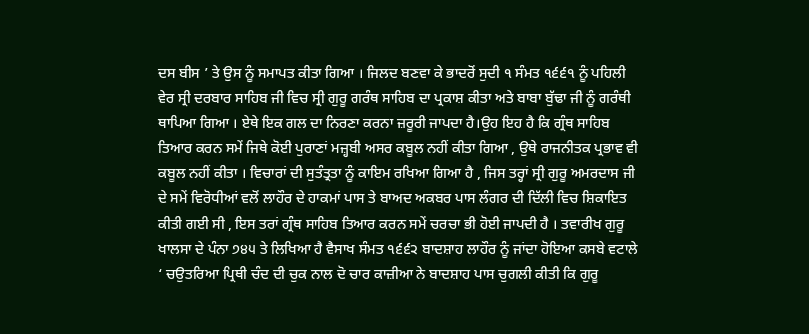ਦਸ ਬੀਸ ’ ਤੇ ਉਸ ਨੂੰ ਸਮਾਪਤ ਕੀਤਾ ਗਿਆ । ਜਿਲਦ ਬਣਵਾ ਕੇ ਭਾਦਰੋਂ ਸੁਦੀ ੧ ਸੰਮਤ ੧੬੬੧ ਨੂੰ ਪਹਿਲੀ ਵੇਰ ਸ੍ਰੀ ਦਰਬਾਰ ਸਾਹਿਬ ਜੀ ਵਿਚ ਸ੍ਰੀ ਗੁਰੂ ਗਰੰਥ ਸਾਹਿਬ ਦਾ ਪ੍ਰਕਾਸ਼ ਕੀਤਾ ਅਤੇ ਬਾਬਾ ਬੁੱਢਾ ਜੀ ਨੂੰ ਗਰੰਥੀ ਥਾਪਿਆ ਗਿਆ । ਏਥੇ ਇਕ ਗਲ ਦਾ ਨਿਰਣਾ ਕਰਨਾ ਜ਼ਰੂਰੀ ਜਾਪਦਾ ਹੈ।ਉਹ ਇਹ ਹੈ ਕਿ ਗ੍ਰੰਥ ਸਾਹਿਬ ਤਿਆਰ ਕਰਨ ਸਮੇਂ ਜਿਥੇ ਕੋਈ ਪੁਰਾਣਾਂ ਮਜ਼੍ਹਬੀ ਅਸਰ ਕਬੂਲ ਨਹੀਂ ਕੀਤਾ ਗਿਆ , ਉਥੇ ਰਾਜਨੀਤਕ ਪ੍ਰਭਾਵ ਵੀ ਕਬੂਲ ਨਹੀਂ ਕੀਤਾ । ਵਿਚਾਰਾਂ ਦੀ ਸੁਤੰਤ੍ਰਤਾ ਨੂੰ ਕਾਇਮ ਰਖਿਆ ਗਿਆ ਹੈ , ਜਿਸ ਤਰ੍ਹਾਂ ਸ੍ਰੀ ਗੁਰੂ ਅਮਰਦਾਸ ਜੀ ਦੇ ਸਮੇਂ ਵਿਰੋਧੀਆਂ ਵਲੋਂ ਲਾਹੌਰ ਦੇ ਹਾਕਮਾਂ ਪਾਸ ਤੇ ਬਾਅਦ ਅਕਬਰ ਪਾਸ ਲੰਗਰ ਦੀ ਦਿੱਲੀ ਵਿਚ ਸ਼ਿਕਾਇਤ ਕੀਤੀ ਗਈ ਸੀ , ਇਸ ਤਰਾਂ ਗ੍ਰੰਥ ਸਾਹਿਬ ਤਿਆਰ ਕਰਨ ਸਮੇਂ ਚਰਚਾ ਭੀ ਹੋਈ ਜਾਪਦੀ ਹੈ । ਤਵਾਰੀਖ ਗੁਰੂ ਖਾਲਸਾ ਦੇ ਪੰਨਾ ੭੪੫ ਤੇ ਲਿਖਿਆ ਹੈ ਵੈਸਾਖ ਸੰਮਤ ੧੬੬੨ ਬਾਦਸ਼ਾਹ ਲਾਹੌਰ ਨੂੰ ਜਾਂਦਾ ਹੋਇਆ ਕਸਬੇ ਵਟਾਲੇ ‘ ਚਉਤਰਿਆ ਪ੍ਰਿਥੀ ਚੰਦ ਦੀ ਚੁਕ ਨਾਲ ਦੋ ਚਾਰ ਕਾਜ਼ੀਆ ਨੇ ਬਾਦਸ਼ਾਹ ਪਾਸ ਚੁਗਲੀ ਕੀਤੀ ਕਿ ਗੁਰੂ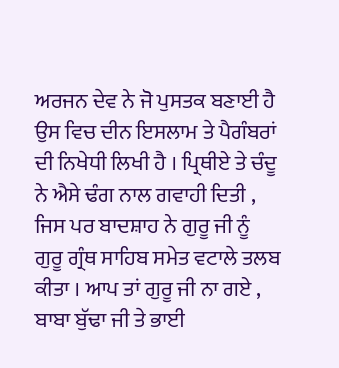ਅਰਜਨ ਦੇਵ ਨੇ ਜੋ ਪੁਸਤਕ ਬਣਾਈ ਹੈ ਉਸ ਵਿਚ ਦੀਨ ਇਸਲਾਮ ਤੇ ਪੈਗੰਬਰਾਂ ਦੀ ਨਿਖੇਧੀ ਲਿਖੀ ਹੈ । ਪ੍ਰਿਥੀਏ ਤੇ ਚੰਦੂ ਨੇ ਐਸੇ ਢੰਗ ਨਾਲ ਗਵਾਹੀ ਦਿਤੀ , ਜਿਸ ਪਰ ਬਾਦਸ਼ਾਹ ਨੇ ਗੁਰੂ ਜੀ ਨੂੰ ਗੁਰੂ ਗ੍ਰੰਥ ਸਾਹਿਬ ਸਮੇਤ ਵਟਾਲੇ ਤਲਬ ਕੀਤਾ । ਆਪ ਤਾਂ ਗੁਰੂ ਜੀ ਨਾ ਗਏ , ਬਾਬਾ ਬੁੱਢਾ ਜੀ ਤੇ ਭਾਈ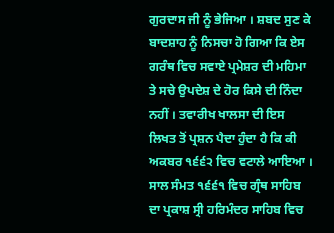ਗੁਰਦਾਸ ਜੀ ਨੂੰ ਭੇਜਿਆ । ਸ਼ਬਦ ਸੁਣ ਕੇ ਬਾਦਸ਼ਾਹ ਨੂੰ ਨਿਸਚਾ ਹੋ ਗਿਆ ਕਿ ਏਸ ਗਰੰਥ ਵਿਚ ਸਵਾਏ ਪ੍ਰਮੇਸ਼ਰ ਦੀ ਮਹਿਮਾ ਤੇ ਸਚੇ ਉਪਦੇਸ਼ ਦੇ ਹੋਰ ਕਿਸੇ ਦੀ ਨਿੰਦਾ ਨਹੀਂ । ਤਵਾਰੀਖ ਖਾਲਸਾ ਦੀ ਇਸ ਲਿਖਤ ਤੋਂ ਪ੍ਰਸ਼ਨ ਪੈਦਾ ਹੁੰਦਾ ਹੈ ਕਿ ਕੀ ਅਕਬਰ ੧੬੬੨ ਵਿਚ ਵਟਾਲੇ ਆਇਆ । ਸਾਲ ਸੰਮਤ ੧੬੬੧ ਵਿਚ ਗ੍ਰੰਥ ਸਾਹਿਬ ਦਾ ਪ੍ਰਕਾਸ਼ ਸ੍ਰੀ ਹਰਿਮੰਦਰ ਸਾਹਿਬ ਵਿਚ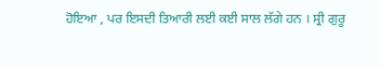ਹੋਇਆ , ਪਰ ਇਸਦੀ ਤਿਆਰੀ ਲਈ ਕਈ ਸਾਲ ਲੱਗੇ ਹਨ । ਸ੍ਰੀ ਗੁਰੂ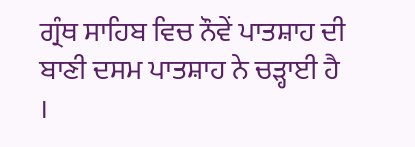ਗ੍ਰੰਥ ਸਾਹਿਬ ਵਿਚ ਨੌਵੇਂ ਪਾਤਸ਼ਾਹ ਦੀ ਬਾਣੀ ਦਸਮ ਪਾਤਸ਼ਾਹ ਨੇ ਚੜ੍ਹਾਈ ਹੈ ।